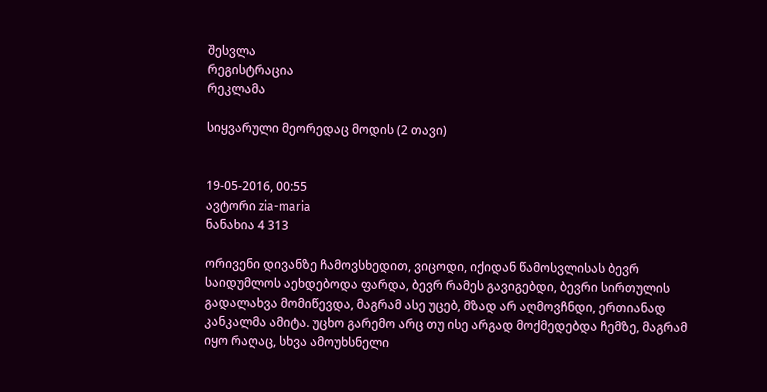შესვლა
რეგისტრაცია
რეკლამა

სიყვარული მეორედაც მოდის (2 თავი)


19-05-2016, 00:55
ავტორი zia-maria
ნანახია 4 313

ორივენი დივანზე ჩამოვსხედით, ვიცოდი, იქიდან წამოსვლისას ბევრ საიდუმლოს აეხდებოდა ფარდა, ბევრ რამეს გავიგებდი, ბევრი სირთულის გადალახვა მომიწევდა, მაგრამ ასე უცებ, მზად არ აღმოვჩნდი, ერთიანად კანკალმა ამიტა. უცხო გარემო არც თუ ისე არგად მოქმედებდა ჩემზე, მაგრამ იყო რაღაც, სხვა ამოუხსნელი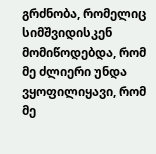გრძნობა, რომელიც სიმშვიდისკენ მომიწოდებდა, რომ მე ძლიერი უნდა ვყოფილიყავი, რომ მე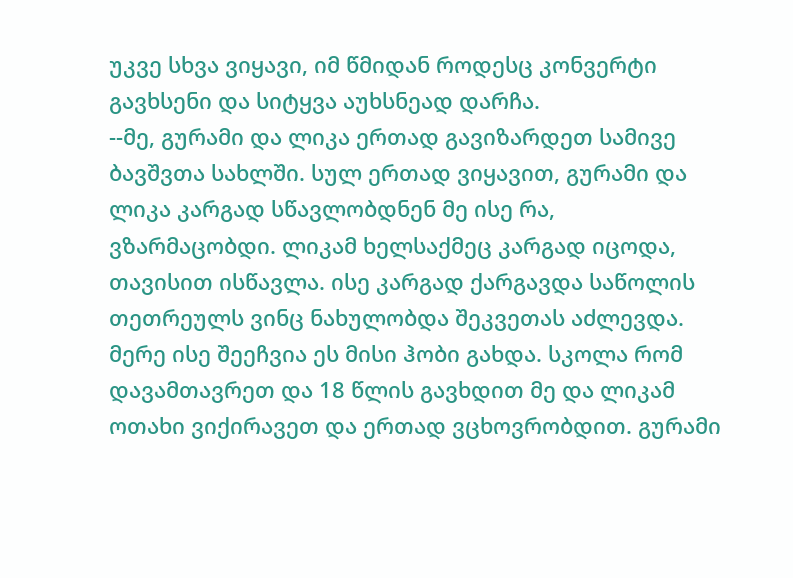უკვე სხვა ვიყავი, იმ წმიდან როდესც კონვერტი გავხსენი და სიტყვა აუხსნეად დარჩა.
--მე, გურამი და ლიკა ერთად გავიზარდეთ სამივე ბავშვთა სახლში. სულ ერთად ვიყავით, გურამი და ლიკა კარგად სწავლობდნენ მე ისე რა, ვზარმაცობდი. ლიკამ ხელსაქმეც კარგად იცოდა, თავისით ისწავლა. ისე კარგად ქარგავდა საწოლის თეთრეულს ვინც ნახულობდა შეკვეთას აძლევდა. მერე ისე შეეჩვია ეს მისი ჰობი გახდა. სკოლა რომ დავამთავრეთ და 18 წლის გავხდით მე და ლიკამ ოთახი ვიქირავეთ და ერთად ვცხოვრობდით. გურამი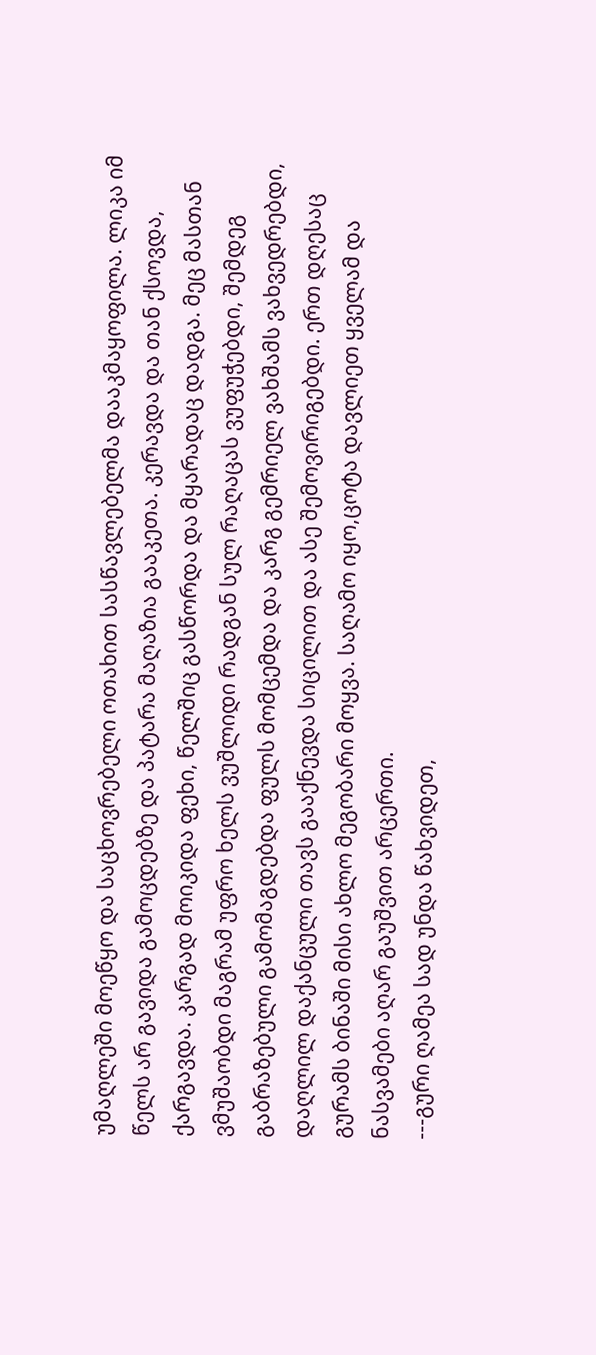უმაღლეში მოეწყო და საცხოვრებელი ოთახით სასწავლებელმა დააკმაყოფილა. ლიკა იმ წელს არ გავიდა გამოცდებზე და პატარა მაღაზია გააკეთა. კერავდა და თან ქსოვდა, ქარგავდა. კარგად მოიკიდა ფეხი, წელშიც გასწორდა და მყარადაც დადგა. მეც მასთან ვმუშაობდი მაგრამ უფრო ხელს ვუშლიდი რადგან სულ რაღაცას ვუფუჭებდი, შემდეგ გაბრაზებული გამომაგდებდა ფულს მომცემდა და კარგ გემრიელ ვახშამს ვახვედრებდი, დაღლილ დაქანცული თავს გააქნევდა სიცილით და ასე შემოვირიგებდი. ერთ დღესაც გურამს ბინაში მისი ახლო მეგობარი მოყვა. საღამო იყო,ცოტა დავლიეთ ყველამ და ნასვამები აღარ გაუშვით არცერთი.
---გური ღამეა სად უნდა წახვიდეთ,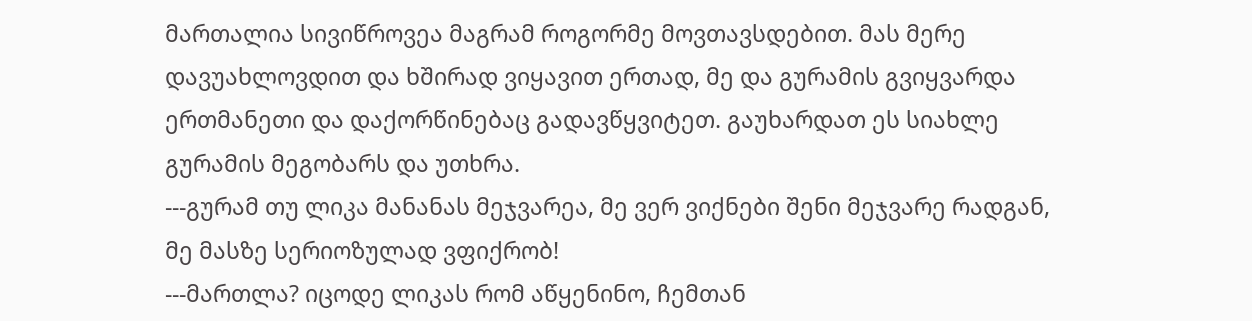მართალია სივიწროვეა მაგრამ როგორმე მოვთავსდებით. მას მერე დავუახლოვდით და ხშირად ვიყავით ერთად, მე და გურამის გვიყვარდა ერთმანეთი და დაქორწინებაც გადავწყვიტეთ. გაუხარდათ ეს სიახლე გურამის მეგობარს და უთხრა.
---გურამ თუ ლიკა მანანას მეჯვარეა, მე ვერ ვიქნები შენი მეჯვარე რადგან, მე მასზე სერიოზულად ვფიქრობ!
---მართლა? იცოდე ლიკას რომ აწყენინო, ჩემთან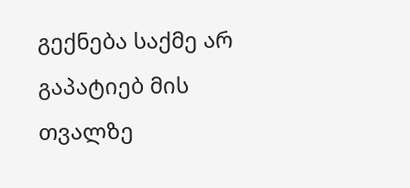გექნება საქმე არ გაპატიებ მის თვალზე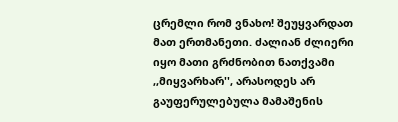ცრემლი რომ ვნახო! შეუყვარდათ მათ ერთმანეთი. ძალიან ძლიერი იყო მათი გრძნობით ნათქვამი ,,მიყვარხარ'', არასოდეს არ გაუფერულებულა მამაშენის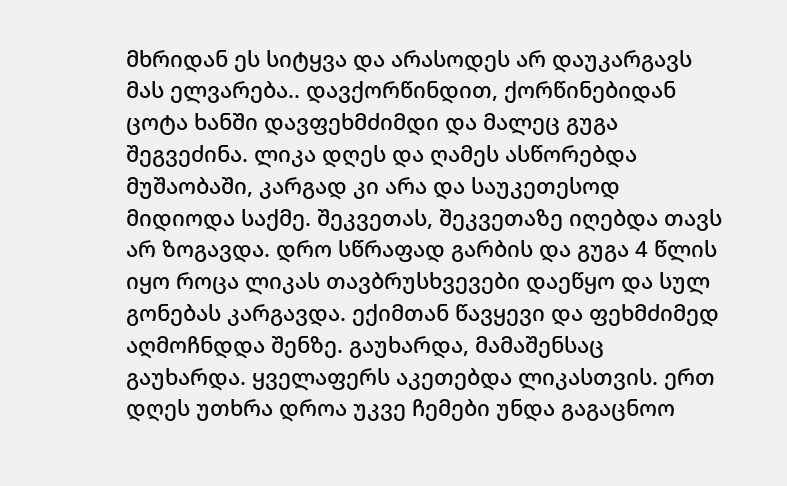მხრიდან ეს სიტყვა და არასოდეს არ დაუკარგავს მას ელვარება.. დავქორწინდით, ქორწინებიდან ცოტა ხანში დავფეხმძიმდი და მალეც გუგა შეგვეძინა. ლიკა დღეს და ღამეს ასწორებდა მუშაობაში, კარგად კი არა და საუკეთესოდ მიდიოდა საქმე. შეკვეთას, შეკვეთაზე იღებდა თავს არ ზოგავდა. დრო სწრაფად გარბის და გუგა 4 წლის იყო როცა ლიკას თავბრუსხვევები დაეწყო და სულ გონებას კარგავდა. ექიმთან წავყევი და ფეხმძიმედ აღმოჩნდდა შენზე. გაუხარდა, მამაშენსაც გაუხარდა. ყველაფერს აკეთებდა ლიკასთვის. ერთ დღეს უთხრა დროა უკვე ჩემები უნდა გაგაცნოო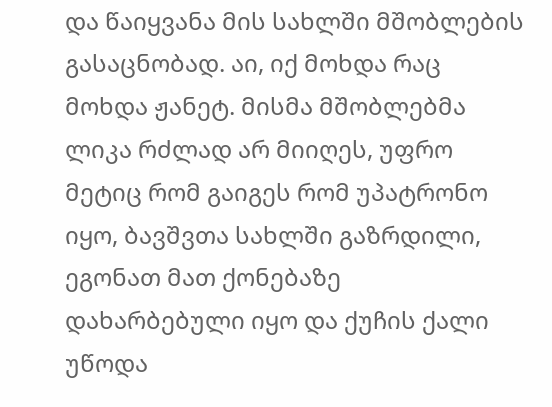და წაიყვანა მის სახლში მშობლების გასაცნობად. აი, იქ მოხდა რაც მოხდა ჟანეტ. მისმა მშობლებმა ლიკა რძლად არ მიიღეს, უფრო მეტიც რომ გაიგეს რომ უპატრონო იყო, ბავშვთა სახლში გაზრდილი, ეგონათ მათ ქონებაზე დახარბებული იყო და ქუჩის ქალი უწოდა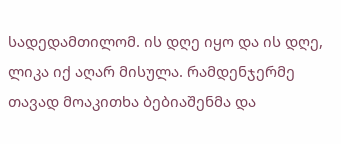სადედამთილომ. ის დღე იყო და ის დღე, ლიკა იქ აღარ მისულა. რამდენჯერმე თავად მოაკითხა ბებიაშენმა და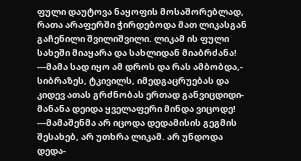ფული დაუტოვა ნაყოფის მოსაშორებლად, რათა არაფერში ჭირდებოდა მათ ლიკასგან გაჩენილი შვილიშვილი. ლიკამ ის ფული სახეში მიაყარა და სახლიდან მიაბრძანა!
---მამა სად იყო ამ დროს და რას ამბობდა,- სიბრაზეს, ტკივილს, იმედგაცრუებას და კიდევ ათას გრძნობას ერთად განვიცდიდი- მანანა დეიდა ყველაფერი მინდა ვიცოდე!
---მამაშენმა არ იცოდა დედამისის გეგმის შესახებ, არ უთხრა ლიკამ. არ უნდოდა დედა-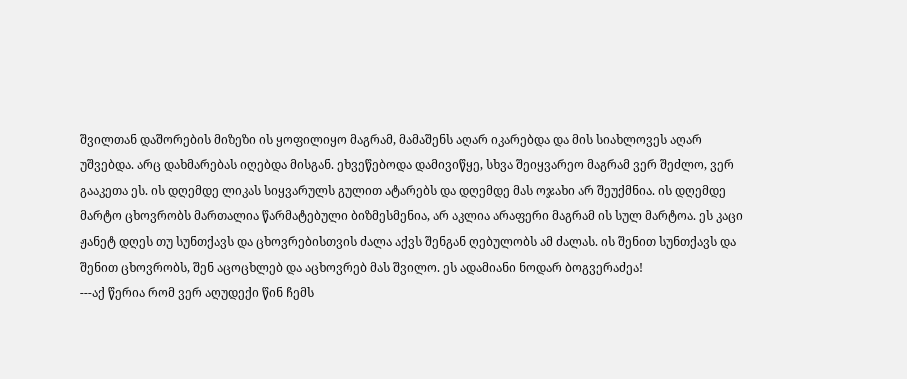შვილთან დაშორების მიზეზი ის ყოფილიყო მაგრამ, მამაშენს აღარ იკარებდა და მის სიახლოვეს აღარ უშვებდა. არც დახმარებას იღებდა მისგან. ეხვეწებოდა დამივიწყე, სხვა შეიყვარეო მაგრამ ვერ შეძლო, ვერ გააკეთა ეს. ის დღემდე ლიკას სიყვარულს გულით ატარებს და დღემდე მას ოჯახი არ შეუქმნია. ის დღემდე მარტო ცხოვრობს მართალია წარმატებული ბიზმესმენია, არ აკლია არაფერი მაგრამ ის სულ მარტოა. ეს კაცი ჟანეტ დღეს თუ სუნთქავს და ცხოვრებისთვის ძალა აქვს შენგან ღებულობს ამ ძალას. ის შენით სუნთქავს და შენით ცხოვრობს, შენ აცოცხლებ და აცხოვრებ მას შვილო. ეს ადამიანი ნოდარ ბოგვერაძეა!
---აქ წერია რომ ვერ აღუდექი წინ ჩემს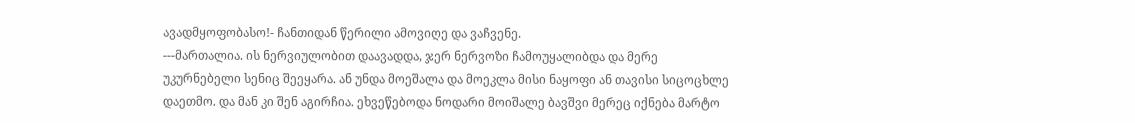ავადმყოფობასო!- ჩანთიდან წერილი ამოვიღე და ვაჩვენე.
---მართალია. ის ნერვიულობით დაავადდა, ჯერ ნერვოზი ჩამოუყალიბდა და მერე უკურნებელი სენიც შეეყარა. ან უნდა მოეშალა და მოეკლა მისი ნაყოფი ან თავისი სიცოცხლე დაეთმო. და მან კი შენ აგირჩია. ეხვეწებოდა ნოდარი მოიშალე ბავშვი მერეც იქნება მარტო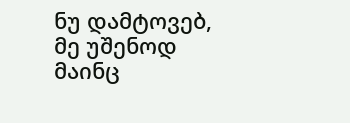ნუ დამტოვებ, მე უშენოდ მაინც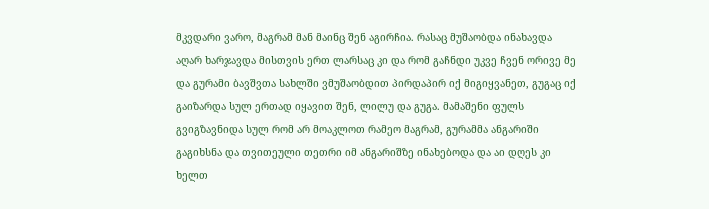მკვდარი ვარო, მაგრამ მან მაინც შენ აგირჩია. რასაც მუშაობდა ინახავდა აღარ ხარჯავდა მისთვის ერთ ლარსაც კი და რომ გაჩნდი უკვე ჩვენ ორივე მე და გურამი ბავშვთა სახლში ვმუშაობდით პირდაპირ იქ მიგიყვანეთ, გუგაც იქ გაიზარდა სულ ერთად იყავით შენ, ლილუ და გუგა. მამაშენი ფულს გვიგზავნიდა სულ რომ არ მოაკლოთ რამეო მაგრამ, გურამმა ანგარიში გაგიხსნა და თვითეული თეთრი იმ ანგარიშზე ინახებოდა და აი დღეს კი ხელთ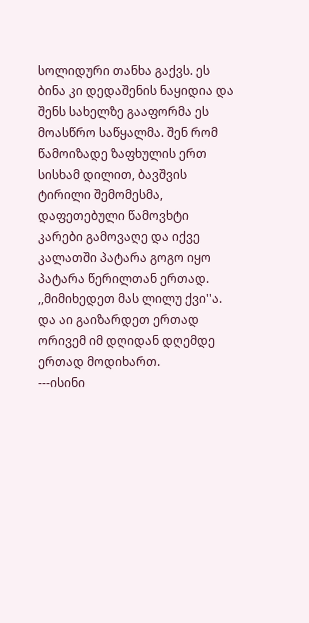სოლიდური თანხა გაქვს. ეს ბინა კი დედაშენის ნაყიდია და შენს სახელზე გააფორმა ეს მოასწრო საწყალმა. შენ რომ წამოიზადე ზაფხულის ერთ სისხამ დილით, ბავშვის ტირილი შემომესმა, დაფეთებული წამოვხტი კარები გამოვაღე და იქვე კალათში პატარა გოგო იყო პატარა წერილთან ერთად. ,,მიმიხედეთ მას ლილუ ქვი''ა. და აი გაიზარდეთ ერთად ორივემ იმ დღიდან დღემდე ერთად მოდიხართ.
---ისინი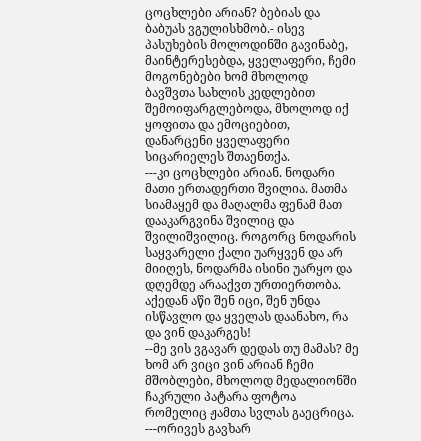ცოცხლები არიან? ბებიას და ბაბუას ვგულისხმობ.- ისევ პასუხების მოლოდინში გავინაბე, მაინტერესებდა, ყველაფერი, ჩემი მოგონებები ხომ მხოლოდ ბავშვთა სახლის კედლებით შემოიფარგლებოდა, მხოლოდ იქ ყოფითა და ემოციებით, დანარცენი ყველაფერი სიცარიელეს შთაენთქა.
---კი ცოცხლები არიან. ნოდარი მათი ერთადერთი შვილია. მათმა სიამაყემ და მაღალმა ფენამ მათ დააკარგვინა შვილიც და შვილიშვილიც. როგორც ნოდარის საყვარელი ქალი უარყვენ და არ მიიღეს, ნოდარმა ისინი უარყო და დღემდე არააქვთ ურთიერთობა. აქედან აწი შენ იცი, შენ უნდა ისწავლო და ყველას დაანახო, რა და ვინ დაკარგეს!
--მე ვის ვგავარ დედას თუ მამას? მე ხომ არ ვიცი ვინ არიან ჩემი მშობლები, მხოლოდ მედალიონში ჩაკრული პატარა ფოტოა რომელიც ჟამთა სვლას გაეცრიცა.
---ორივეს გავხარ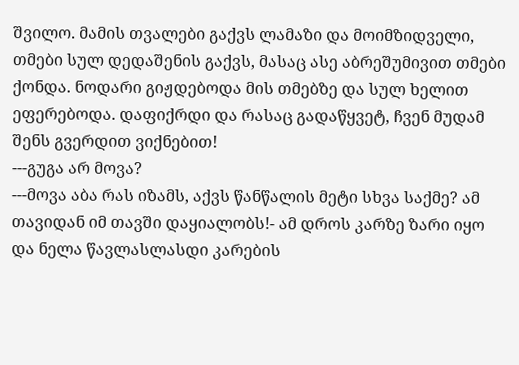შვილო. მამის თვალები გაქვს ლამაზი და მოიმზიდველი, თმები სულ დედაშენის გაქვს, მასაც ასე აბრეშუმივით თმები ქონდა. ნოდარი გიჟდებოდა მის თმებზე და სულ ხელით ეფერებოდა. დაფიქრდი და რასაც გადაწყვეტ, ჩვენ მუდამ შენს გვერდით ვიქნებით!
---გუგა არ მოვა?
---მოვა აბა რას იზამს, აქვს წანწალის მეტი სხვა საქმე? ამ თავიდან იმ თავში დაყიალობს!- ამ დროს კარზე ზარი იყო და ნელა წავლასლასდი კარების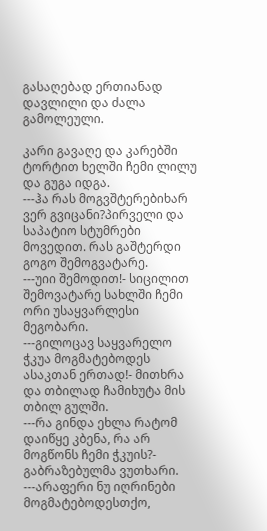გასაღებად ერთიანად დავლილი და ძალა გამოლეული.

კარი გავაღე და კარებში ტორტით ხელში ჩემი ლილუ და გუგა იდგა.
---ჰა რას მოგვშტერებიხარ ვერ გვიცანი?პირველი და საპატიო სტუმრები მოვედით. რას გაშტერდი გოგო შემოგვატარე.
---უიი შემოდით!- სიცილით შემოვატარე სახლში ჩემი ორი უსაყვარლესი მეგობარი.
---გილოცავ საყვარელო ჭკუა მოგმატებოდეს ასაკთან ერთად!- მითხრა და თბილად ჩამიხუტა მის თბილ გულში.
---რა გინდა ეხლა რატომ დაიწყე კბენა, რა არ მოგწონს ჩემი ჭკუის?- გაბრაზებულმა ვუთხარი.
---არაფერი ნუ იღრინები მოგმატებოდესთქო,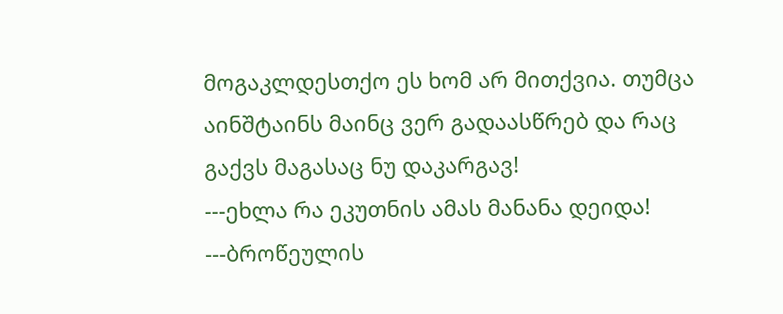მოგაკლდესთქო ეს ხომ არ მითქვია. თუმცა აინშტაინს მაინც ვერ გადაასწრებ და რაც გაქვს მაგასაც ნუ დაკარგავ!
---ეხლა რა ეკუთნის ამას მანანა დეიდა!
---ბროწეულის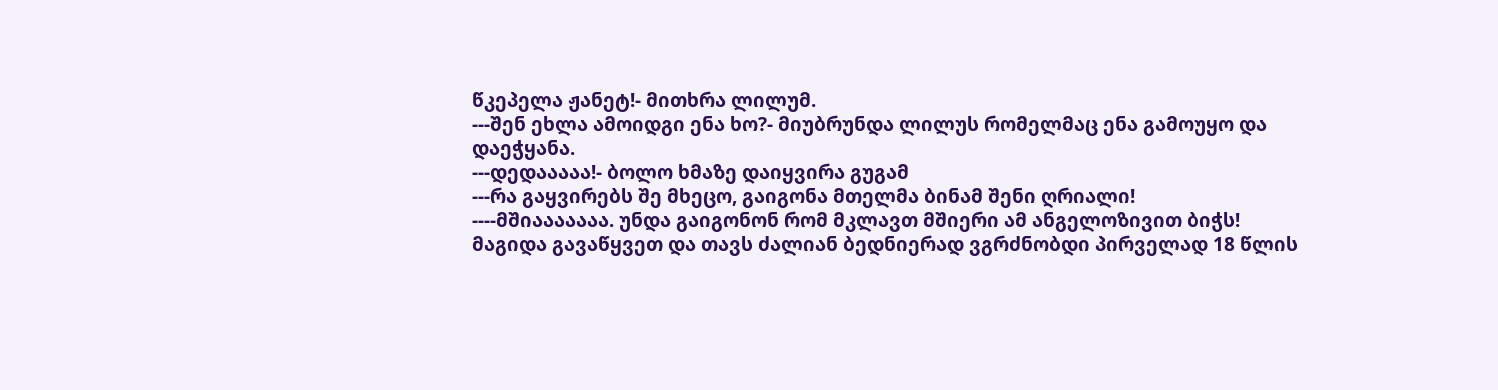წკეპელა ჟანეტ!- მითხრა ლილუმ.
---შენ ეხლა ამოიდგი ენა ხო?- მიუბრუნდა ლილუს რომელმაც ენა გამოუყო და დაეჭყანა.
---დედააააა!- ბოლო ხმაზე დაიყვირა გუგამ
---რა გაყვირებს შე მხეცო, გაიგონა მთელმა ბინამ შენი ღრიალი!
----მშიააააააა. უნდა გაიგონონ რომ მკლავთ მშიერი ამ ანგელოზივით ბიჭს!
მაგიდა გავაწყვეთ და თავს ძალიან ბედნიერად ვგრძნობდი პირველად 18 წლის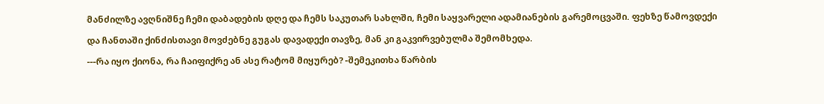მანძილზე ავღნიშნე ჩემი დაბადების დღე და ჩემს საკუთარ სახლში, ჩემი საყვარელი ადამიანების გარემოცვაში. ფეხზე წამოვდექი და ჩანთაში ქინძისთავი მოვძებნე გუგას დავადექი თავზე, მან კი გაკვირვებულმა შემომხედა.
---რა იყო ქიონა, რა ჩაიფიქრე ან ასე რატომ მიყურებ? -შემეკითხა წარბის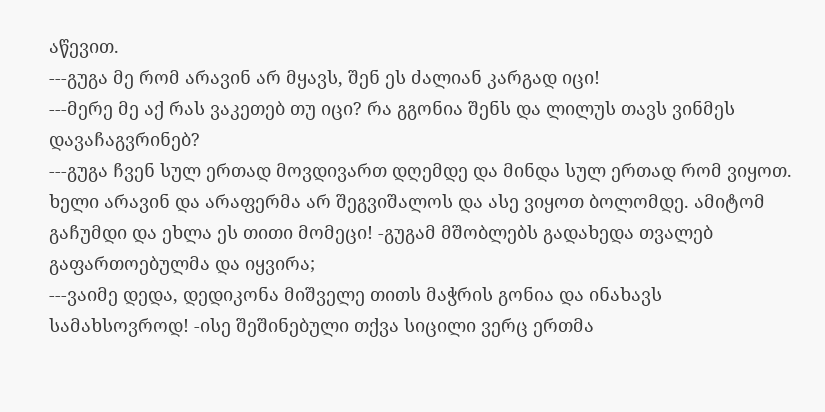აწევით.
---გუგა მე რომ არავინ არ მყავს, შენ ეს ძალიან კარგად იცი!
---მერე მე აქ რას ვაკეთებ თუ იცი? რა გგონია შენს და ლილუს თავს ვინმეს დავაჩაგვრინებ?
---გუგა ჩვენ სულ ერთად მოვდივართ დღემდე და მინდა სულ ერთად რომ ვიყოთ. ხელი არავინ და არაფერმა არ შეგვიშალოს და ასე ვიყოთ ბოლომდე. ამიტომ გაჩუმდი და ეხლა ეს თითი მომეცი! -გუგამ მშობლებს გადახედა თვალებ გაფართოებულმა და იყვირა;
---ვაიმე დედა, დედიკონა მიშველე თითს მაჭრის გონია და ინახავს სამახსოვროდ! -ისე შეშინებული თქვა სიცილი ვერც ერთმა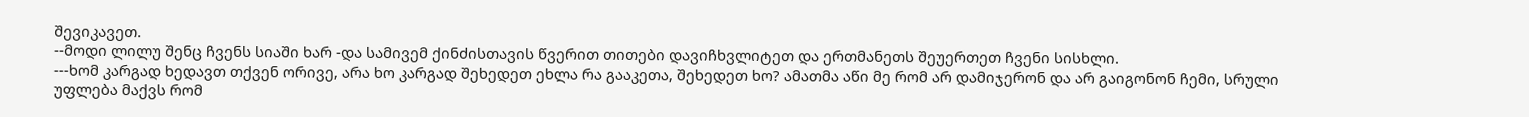შევიკავეთ.
--მოდი ლილუ შენც ჩვენს სიაში ხარ -და სამივემ ქინძისთავის წვერით თითები დავიჩხვლიტეთ და ერთმანეთს შეუერთეთ ჩვენი სისხლი.
---ხომ კარგად ხედავთ თქვენ ორივე, არა ხო კარგად შეხედეთ ეხლა რა გააკეთა, შეხედეთ ხო? ამათმა აწი მე რომ არ დამიჯერონ და არ გაიგონონ ჩემი, სრული უფლება მაქვს რომ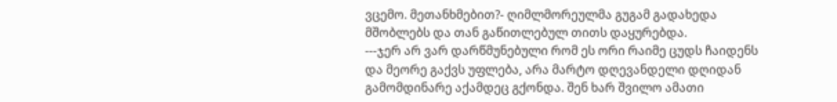ვცემო. მეთანხმებით?- ღიმლმორეულმა გუგამ გადახედა მშობლებს და თან გაწითლებულ თითს დაყურებდა.
---ჯერ არ ვარ დარწმუნებული რომ ეს ორი რაიმე ცუდს ჩაიდენს და მეორე გაქვს უფლება, არა მარტო დღევანდელი დღიდან გამომდინარე აქამდეც გქონდა. შენ ხარ შვილო ამათი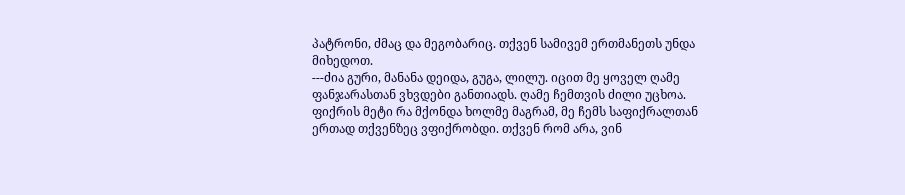პატრონი, ძმაც და მეგობარიც. თქვენ სამივემ ერთმანეთს უნდა მიხედოთ.
---ძია გური, მანანა დეიდა, გუგა, ლილუ. იცით მე ყოველ ღამე ფანჯარასთან ვხვდები განთიადს. ღამე ჩემთვის ძილი უცხოა. ფიქრის მეტი რა მქონდა ხოლმე მაგრამ, მე ჩემს საფიქრალთან ერთად თქვენზეც ვფიქრობდი. თქვენ რომ არა, ვინ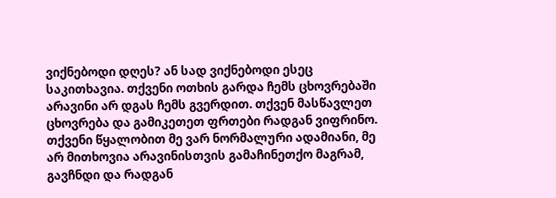ვიქნებოდი დღეს? ან სად ვიქნებოდი ესეც საკითხავია. თქვენი ოთხის გარდა ჩემს ცხოვრებაში არავინი არ დგას ჩემს გვერდით. თქვენ მასწავლეთ ცხოვრება და გამიკეთეთ ფრთები რადგან ვიფრინო. თქვენი წყალობით მე ვარ ნორმალური ადამიანი, მე არ მითხოვია არავინისთვის გამაჩინეთქო მაგრამ, გავჩნდი და რადგან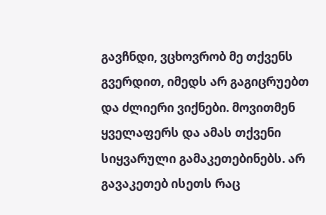გავჩნდი, ვცხოვრობ მე თქვენს გვერდით, იმედს არ გაგიცრუებთ და ძლიერი ვიქნები. მოვითმენ ყველაფერს და ამას თქვენი სიყვარული გამაკეთებინებს. არ გავაკეთებ ისეთს რაც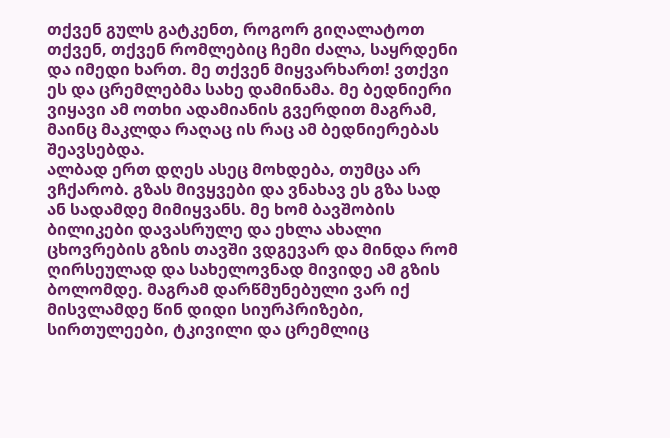თქვენ გულს გატკენთ, როგორ გიღალატოთ თქვენ, თქვენ რომლებიც ჩემი ძალა, საყრდენი და იმედი ხართ. მე თქვენ მიყვარხართ! ვთქვი ეს და ცრემლებმა სახე დამინამა. მე ბედნიერი ვიყავი ამ ოთხი ადამიანის გვერდით მაგრამ, მაინც მაკლდა რაღაც ის რაც ამ ბედნიერებას შეავსებდა.
ალბად ერთ დღეს ასეც მოხდება, თუმცა არ ვჩქარობ. გზას მივყვები და ვნახავ ეს გზა სად ან სადამდე მიმიყვანს. მე ხომ ბავშობის ბილიკები დავასრულე და ეხლა ახალი ცხოვრების გზის თავში ვდგევარ და მინდა რომ ღირსეულად და სახელოვნად მივიდე ამ გზის ბოლომდე. მაგრამ დარწმუნებული ვარ იქ მისვლამდე წინ დიდი სიურპრიზები, სირთულეები, ტკივილი და ცრემლიც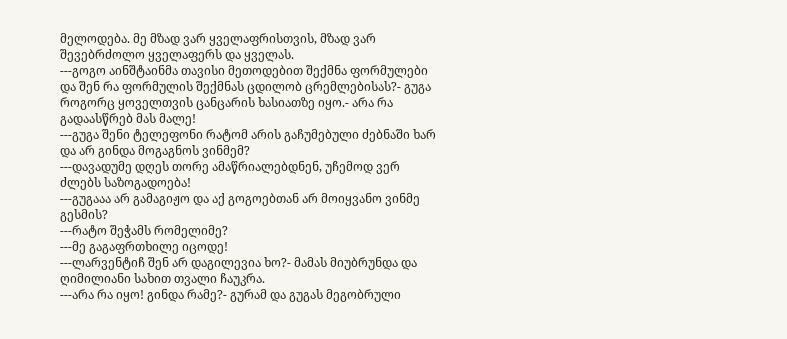მელოდება. მე მზად ვარ ყველაფრისთვის, მზად ვარ შევებრძოლო ყველაფერს და ყველას.
---გოგო აინშტაინმა თავისი მეთოდებით შექმნა ფორმულები და შენ რა ფორმულის შექმნას ცდილობ ცრემლებისას?- გუგა როგორც ყოველთვის ცანცარის ხასიათზე იყო.- არა რა გადაასწრებ მას მალე!
---გუგა შენი ტელეფონი რატომ არის გაჩუმებული ძებნაში ხარ და არ გინდა მოგაგნოს ვინმემ?
---დავადუმე დღეს თორე ამაწრიალებდნენ, უჩემოდ ვერ ძლებს საზოგადოება!
---გუგააა არ გამაგიჟო და აქ გოგოებთან არ მოიყვანო ვინმე გესმის?
---რატო შეჭამს რომელიმე?
---მე გაგაფრთხილე იცოდე!
---ლარვენტიჩ შენ არ დაგილევია ხო?- მამას მიუბრუნდა და ღიმილიანი სახით თვალი ჩაუკრა.
---არა რა იყო! გინდა რამე?- გურამ და გუგას მეგობრული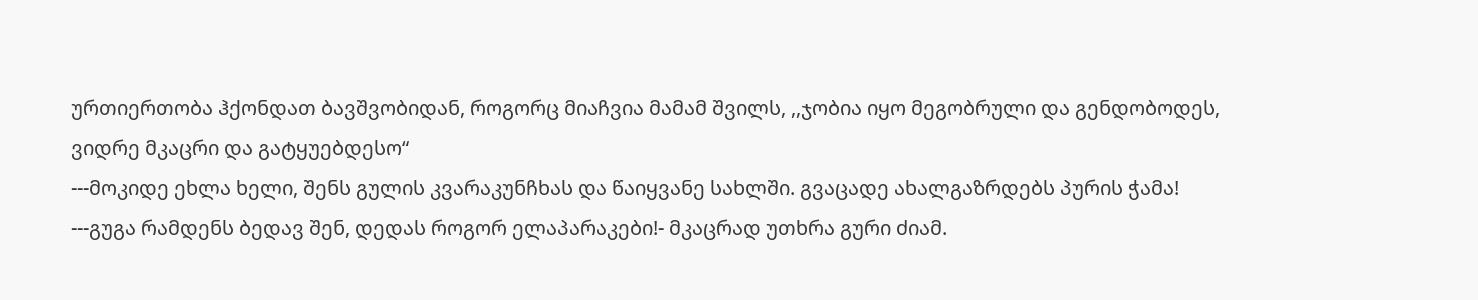ურთიერთობა ჰქონდათ ბავშვობიდან, როგორც მიაჩვია მამამ შვილს, ,,ჯობია იყო მეგობრული და გენდობოდეს, ვიდრე მკაცრი და გატყუებდესო“
---მოკიდე ეხლა ხელი, შენს გულის კვარაკუნჩხას და წაიყვანე სახლში. გვაცადე ახალგაზრდებს პურის ჭამა!
---გუგა რამდენს ბედავ შენ, დედას როგორ ელაპარაკები!- მკაცრად უთხრა გური ძიამ.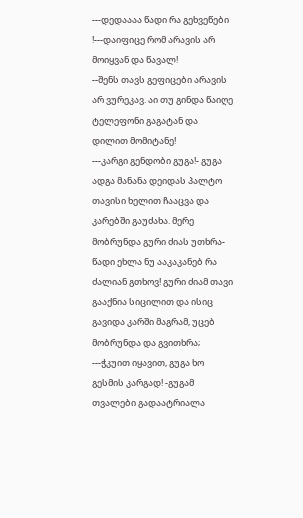---დედაააა წადი რა გეხვეწები
!---დაიფიცე რომ არავის არ მოიყვან და წავალ!
--შენს თავს გეფიცები არავის არ ვურეკავ. აი თუ გინდა წაიღე ტელეფონი გაგატან და დილით მომიტანე!
---კარგი გენდობი გუგა!- გუგა ადგა მანანა დეიდას პალტო თავისი ხელით ჩააცვა და კარებში გაუძახა. მერე მობრუნდა გური ძიას უთხრა- წადი ეხლა ნუ ააკაკანებ რა ძალიან გთხოვ! გური ძიამ თავი გააქნია სიცილით და ისიც გავიდა კარში მაგრამ, უცებ მობრუნდა და გვითხრა;
---ჭკუით იყავით, გუგა ხო გესმის კარგად! -გუგამ თვალები გადაატრიალა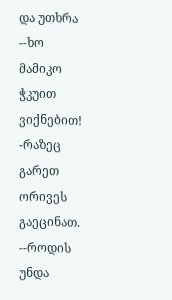და უთხრა --ხო მამიკო ჭკუით ვიქნებით! -რაზეც გარეთ ორივეს გაეცინათ.
--როდის უნდა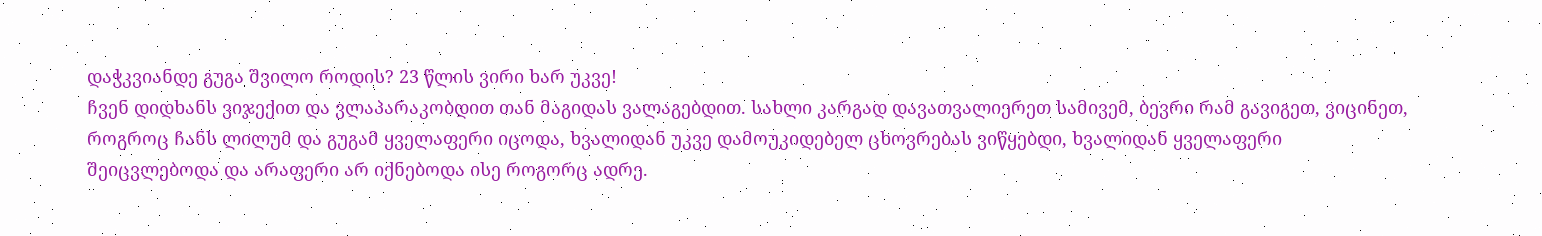დაჭკვიანდე გუგა შვილო როდის? 23 წლის ვირი ხარ უკვე!
ჩვენ დიდხანს ვიჯექით და ვლაპარაკობდით თან მაგიდას ვალაგებდით. სახლი კარგად დავათვალიერეთ სამივემ, ბევრი რამ გავიგეთ, ვიცინეთ, როგროც ჩანს ლილუმ და გუგამ ყველაფერი იცოდა, ხვალიდან უკვე დამოუკიდებელ ცხოვრებას ვიწყებდი, ხვალიდან ყველაფერი შეიცვლებოდა და არაფერი არ იქნებოდა ისე როგორც ადრე.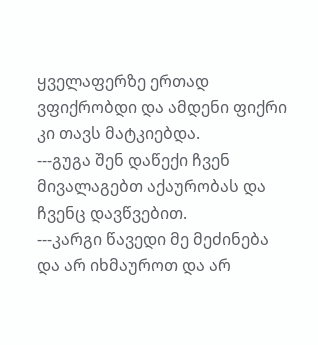ყველაფერზე ერთად ვფიქრობდი და ამდენი ფიქრი კი თავს მატკიებდა.
---გუგა შენ დაწექი ჩვენ მივალაგებთ აქაურობას და ჩვენც დავწვებით.
---კარგი წავედი მე მეძინება და არ იხმაუროთ და არ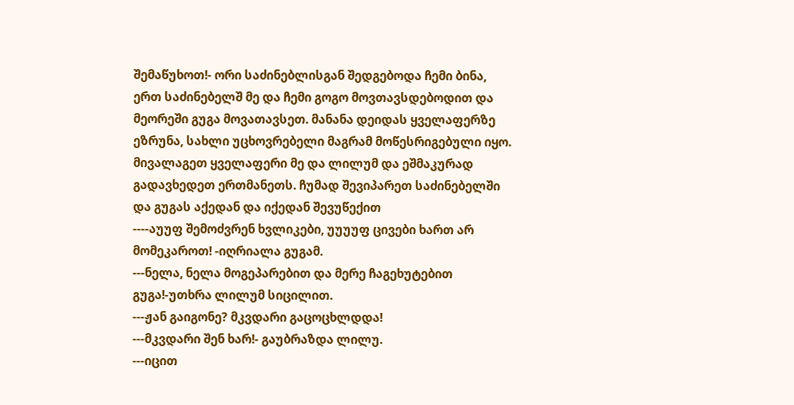შემაწუხოთ!- ორი საძინებლისგან შედგებოდა ჩემი ბინა, ერთ საძინებელშ მე და ჩემი გოგო მოვთავსდებოდით და მეორეში გუგა მოვათავსეთ. მანანა დეიდას ყველაფერზე ეზრუნა, სახლი უცხოვრებელი მაგრამ მოწესრიგებული იყო.
მივალაგეთ ყველაფერი მე და ლილუმ და ეშმაკურად გადავხედეთ ერთმანეთს. ჩუმად შევიპარეთ საძინებელში და გუგას აქედან და იქედან შევუწექით
----აუუფ შემოძვრენ ხვლიკები, უუუუფ ცივები ხართ არ მომეკაროთ! -იღრიალა გუგამ.
---ნელა, ნელა მოგეპარებით და მერე ჩაგეხუტებით გუგა!-უთხრა ლილუმ სიცილით.
---ჟან გაიგონე? მკვდარი გაცოცხლდდა!
---მკვდარი შენ ხარ!- გაუბრაზდა ლილუ.
---იცით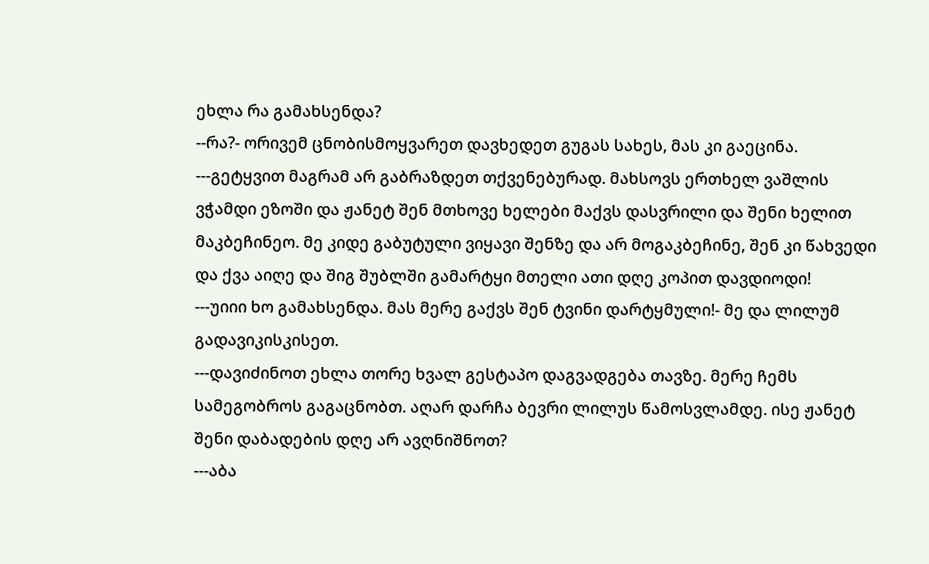ეხლა რა გამახსენდა?
--რა?- ორივემ ცნობისმოყვარეთ დავხედეთ გუგას სახეს, მას კი გაეცინა.
---გეტყვით მაგრამ არ გაბრაზდეთ თქვენებურად. მახსოვს ერთხელ ვაშლის ვჭამდი ეზოში და ჟანეტ შენ მთხოვე ხელები მაქვს დასვრილი და შენი ხელით მაკბეჩინეო. მე კიდე გაბუტული ვიყავი შენზე და არ მოგაკბეჩინე, შენ კი წახვედი და ქვა აიღე და შიგ შუბლში გამარტყი მთელი ათი დღე კოპით დავდიოდი!
---უიიი ხო გამახსენდა. მას მერე გაქვს შენ ტვინი დარტყმული!- მე და ლილუმ გადავიკისკისეთ.
---დავიძინოთ ეხლა თორე ხვალ გესტაპო დაგვადგება თავზე. მერე ჩემს სამეგობროს გაგაცნობთ. აღარ დარჩა ბევრი ლილუს წამოსვლამდე. ისე ჟანეტ შენი დაბადების დღე არ ავღნიშნოთ?
---აბა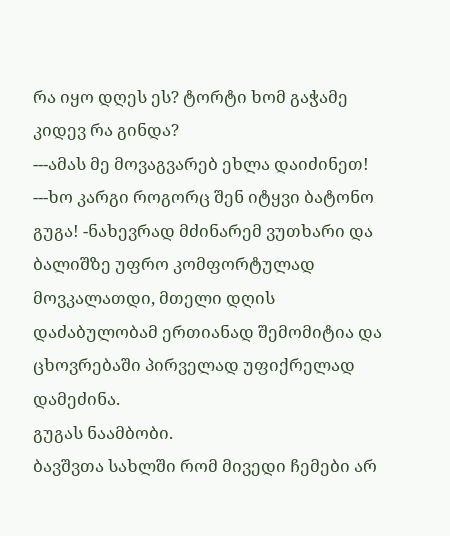რა იყო დღეს ეს? ტორტი ხომ გაჭამე კიდევ რა გინდა?
---ამას მე მოვაგვარებ ეხლა დაიძინეთ!
---ხო კარგი როგორც შენ იტყვი ბატონო გუგა! -ნახევრად მძინარემ ვუთხარი და ბალიშზე უფრო კომფორტულად მოვკალათდი, მთელი დღის დაძაბულობამ ერთიანად შემომიტია და ცხოვრებაში პირველად უფიქრელად დამეძინა.
გუგას ნაამბობი.
ბავშვთა სახლში რომ მივედი ჩემები არ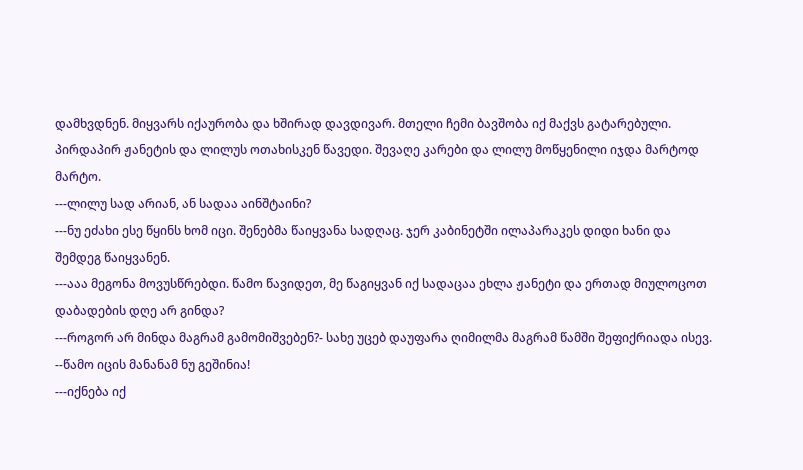დამხვდნენ. მიყვარს იქაურობა და ხშირად დავდივარ. მთელი ჩემი ბავშობა იქ მაქვს გატარებული. პირდაპირ ჟანეტის და ლილუს ოთახისკენ წავედი. შევაღე კარები და ლილუ მოწყენილი იჯდა მარტოდ მარტო.
---ლილუ სად არიან, ან სადაა აინშტაინი?
---ნუ ეძახი ესე წყინს ხომ იცი. შენებმა წაიყვანა სადღაც. ჯერ კაბინეტში ილაპარაკეს დიდი ხანი და შემდეგ წაიყვანენ.
---ააა მეგონა მოვუსწრებდი. წამო წავიდეთ, მე წაგიყვან იქ სადაცაა ეხლა ჟანეტი და ერთად მიულოცოთ დაბადების დღე არ გინდა?
---როგორ არ მინდა მაგრამ გამომიშვებენ?- სახე უცებ დაუფარა ღიმილმა მაგრამ წამში შეფიქრიადა ისევ.
--წამო იცის მანანამ ნუ გეშინია!
---იქნება იქ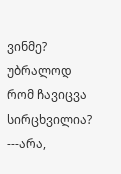ვინმე? უბრალოდ რომ ჩავიცვა სირცხვილია?
---არა,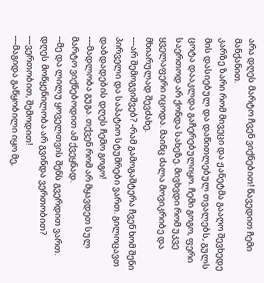არა დღეს მარტო ჩვენ ვიქნებით! წავედით ჩემი მანქანით.
კარზე ზარი რომ მივეცი და ჟანეტმა გააღო შევხედე მის დასიებულ და დაწითლებულ თვალებს, გულს ცოტა დააკლდა გაჩერებულიყო. ჩემი გოგო, ფერი საერთოდ არ ქონდა სახეზე. მივხვდი რომ უკვე ყველაფერი იცოდა. მაინც ძალა მოვიკრიბე და მხიარულად შევძახე.
---არ შემოგვიშვებ? -რამ გამოგაშტერა ჩვენ ხომ შენი პირველი და საპატიო სტუმრები ვართ. გილოცავთ დაბდადების დღეს ჩემო გოგო!
---მადლობა გუგა. თქვენ რომ არ მყავდეთ სულ მარტო ვიქნებოდით ამ ქვეყნად.
--მე და ლილუ ყოველთვის შენს გვერდით ვართ. დღეს მოწყენილობა არ გვინდა ვერთობით?
---ვერთობით, შემოდით!
---მაგიდა გაწყობილი იყო მე,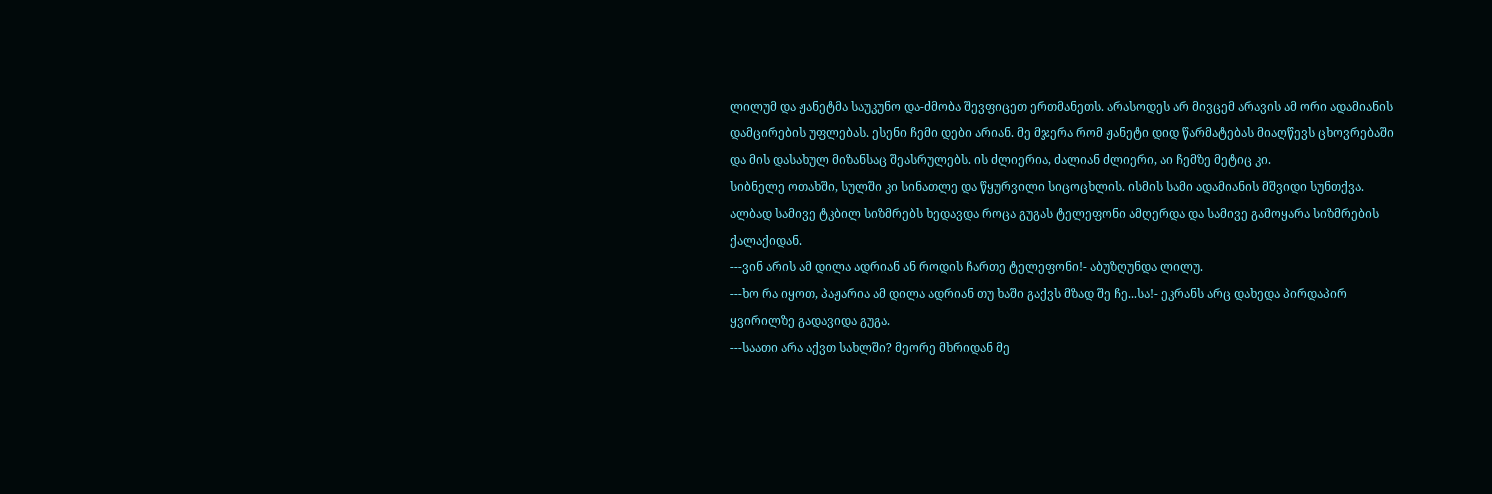ლილუმ და ჟანეტმა საუკუნო და-ძმობა შევფიცეთ ერთმანეთს. არასოდეს არ მივცემ არავის ამ ორი ადამიანის დამცირების უფლებას. ესენი ჩემი დები არიან. მე მჯერა რომ ჟანეტი დიდ წარმატებას მიაღწევს ცხოვრებაში და მის დასახულ მიზანსაც შეასრულებს. ის ძლიერია, ძალიან ძლიერი, აი ჩემზე მეტიც კი.
სიბნელე ოთახში, სულში კი სინათლე და წყურვილი სიცოცხლის. ისმის სამი ადამიანის მშვიდი სუნთქვა. ალბად სამივე ტკბილ სიზმრებს ხედავდა როცა გუგას ტელეფონი ამღერდა და სამივე გამოყარა სიზმრების ქალაქიდან.
---ვინ არის ამ დილა ადრიან ან როდის ჩართე ტელეფონი!- აბუზღუნდა ლილუ.
---ხო რა იყოთ, პაჟარია ამ დილა ადრიან თუ ხაში გაქვს მზად შე ჩე...სა!- ეკრანს არც დახედა პირდაპირ ყვირილზე გადავიდა გუგა.
---საათი არა აქვთ სახლში? მეორე მხრიდან მე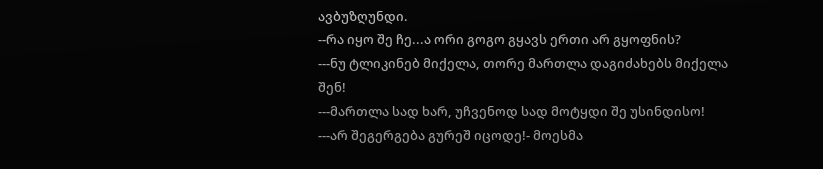ავბუზღუნდი.
--რა იყო შე ჩე...ა ორი გოგო გყავს ერთი არ გყოფნის?
---ნუ ტლიკინებ მიქელა, თორე მართლა დაგიძახებს მიქელა შენ!
---მართლა სად ხარ, უჩვენოდ სად მოტყდი შე უსინდისო!
---არ შეგერგება გურეშ იცოდე!- მოესმა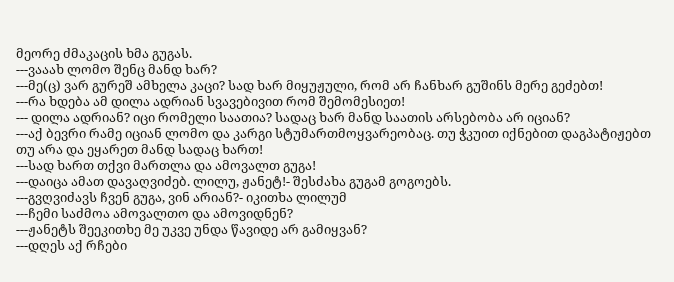მეორე ძმაკაცის ხმა გუგას.
---ვააახ ლომო შენც მანდ ხარ?
---მე(ც) ვარ გურეშ ამხელა კაცი? სად ხარ მიყუჟული, რომ არ ჩანხარ გუშინს მერე გეძებთ!
---რა ხდება ამ დილა ადრიან სვავებივით რომ შემომესიეთ!
--- დილა ადრიან? იცი რომელი საათია? სადაც ხარ მანდ საათის არსებობა არ იციან?
---აქ ბევრი რამე იციან ლომო და კარგი სტუმართმოყვარეობაც. თუ ჭკუით იქნებით დაგპატიჟებთ თუ არა და ეყარეთ მანდ სადაც ხართ!
---სად ხართ თქვი მართლა და ამოვალთ გუგა!
---დაიცა ამათ დავაღვიძებ. ლილუ, ჟანეტ!- შესძახა გუგამ გოგოებს.
---გვღვიძავს ჩვენ გუგა, ვინ არიან?- იკითხა ლილუმ
---ჩემი საძმოა ამოვალთო და ამოვიდნენ?
---ჟანეტს შეეკითხე მე უკვე უნდა წავიდე არ გამიყვან?
---დღეს აქ რჩები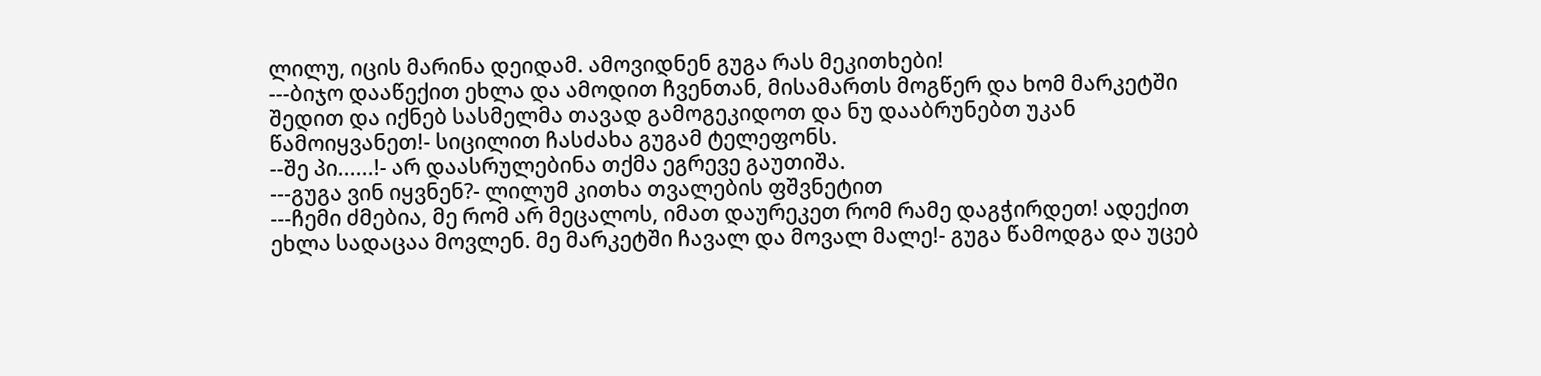ლილუ, იცის მარინა დეიდამ. ამოვიდნენ გუგა რას მეკითხები!
---ბიჯო დააწექით ეხლა და ამოდით ჩვენთან, მისამართს მოგწერ და ხომ მარკეტში შედით და იქნებ სასმელმა თავად გამოგეკიდოთ და ნუ დააბრუნებთ უკან წამოიყვანეთ!- სიცილით ჩასძახა გუგამ ტელეფონს.
--შე პი......!- არ დაასრულებინა თქმა ეგრევე გაუთიშა.
---გუგა ვინ იყვნენ?- ლილუმ კითხა თვალების ფშვნეტით
---ჩემი ძმებია, მე რომ არ მეცალოს, იმათ დაურეკეთ რომ რამე დაგჭირდეთ! ადექით ეხლა სადაცაა მოვლენ. მე მარკეტში ჩავალ და მოვალ მალე!- გუგა წამოდგა და უცებ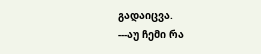გადაიცვა.
---აუ ჩემი რა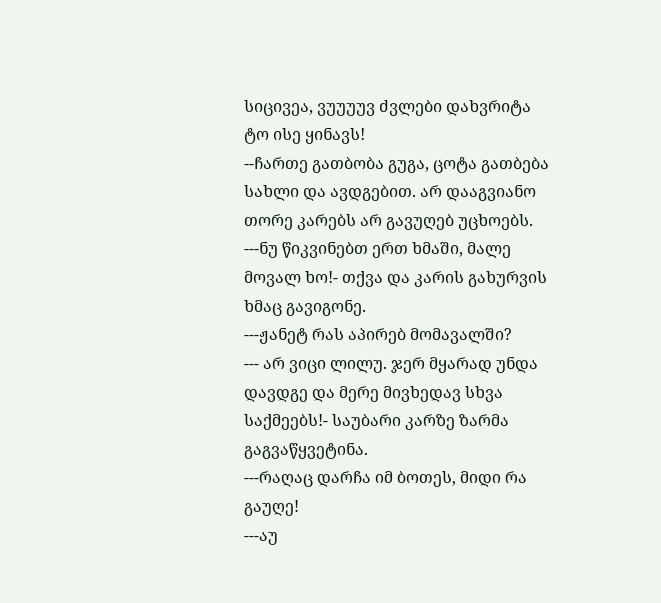სიცივეა, ვუუუუვ ძვლები დახვრიტა ტო ისე ყინავს!
--ჩართე გათბობა გუგა, ცოტა გათბება სახლი და ავდგებით. არ დააგვიანო თორე კარებს არ გავუღებ უცხოებს.
---ნუ წიკვინებთ ერთ ხმაში, მალე მოვალ ხო!- თქვა და კარის გახურვის ხმაც გავიგონე.
---ჟანეტ რას აპირებ მომავალში?
--- არ ვიცი ლილუ. ჯერ მყარად უნდა დავდგე და მერე მივხედავ სხვა საქმეებს!- საუბარი კარზე ზარმა გაგვაწყვეტინა.
---რაღაც დარჩა იმ ბოთეს, მიდი რა გაუღე!
---აუ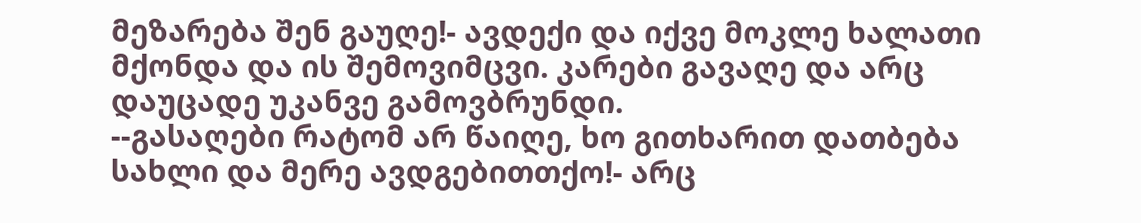მეზარება შენ გაუღე!- ავდექი და იქვე მოკლე ხალათი მქონდა და ის შემოვიმცვი. კარები გავაღე და არც დაუცადე უკანვე გამოვბრუნდი.
--გასაღები რატომ არ წაიღე, ხო გითხარით დათბება სახლი და მერე ავდგებითთქო!- არც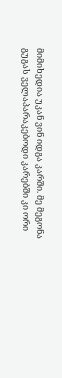მიმიხედია უკან ვინ იდგა კარში. მე მეგონა გუგას ველაპარაკებოდი კარებში კი ორი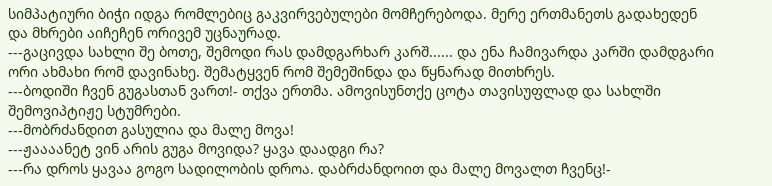სიმპატიური ბიჭი იდგა რომლებიც გაკვირვებულები მომჩერებოდა. მერე ერთმანეთს გადახედენ და მხრები აიჩეჩენ ორივემ უცნაურად.
---გაცივდა სახლი შე ბოთე, შემოდი რას დამდგარხარ კარშ...... და ენა ჩამივარდა კარში დამდგარი ორი ახმახი რომ დავინახე. შემატყვენ რომ შემეშინდა და წყნარად მითხრეს.
---ბოდიში ჩვენ გუგასთან ვართ!- თქვა ერთმა. ამოვისუნთქე ცოტა თავისუფლად და სახლში შემოვიპტიჟე სტუმრები.
---მობრძანდით გასულია და მალე მოვა!
---ჟაააანეტ ვინ არის გუგა მოვიდა? ყავა დაადგი რა?
---რა დროს ყავაა გოგო სადილობის დროა. დაბრძანდოით და მალე მოვალთ ჩვენც!-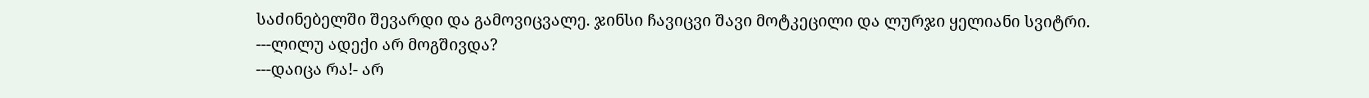საძინებელში შევარდი და გამოვიცვალე. ჯინსი ჩავიცვი შავი მოტკეცილი და ლურჯი ყელიანი სვიტრი.
---ლილუ ადექი არ მოგშივდა?
---დაიცა რა!- არ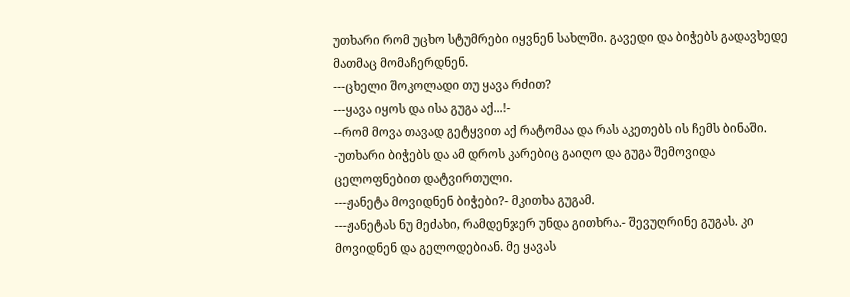უთხარი რომ უცხო სტუმრები იყვნენ სახლში. გავედი და ბიჭებს გადავხედე მათმაც მომაჩერდნენ.
---ცხელი შოკოლადი თუ ყავა რძით?
---ყავა იყოს და ისა გუგა აქ...!-
--რომ მოვა თავად გეტყვით აქ რატომაა და რას აკეთებს ის ჩემს ბინაში. -უთხარი ბიჭებს და ამ დროს კარებიც გაიღო და გუგა შემოვიდა ცელოფნებით დატვირთული.
---ჟანეტა მოვიდნენ ბიჭები?- მკითხა გუგამ.
---ჟანეტას ნუ მეძახი, რამდენჯერ უნდა გითხრა.- შევუღრინე გუგას. კი მოვიდნენ და გელოდებიან. მე ყავას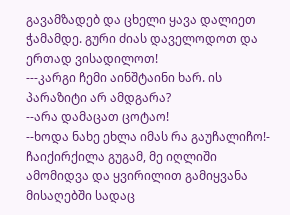გავამზადებ და ცხელი ყავა დალიეთ ჭამამდე. გური ძიას დაველოდოთ და ერთად ვისადილოთ!
---კარგი ჩემი აინშტაინი ხარ. ის პარაზიტი არ ამდგარა?
--არა დამაცათ ცოტაო!
--ხოდა ნახე ეხლა იმას რა გაუჩალიჩო!- ჩაიქირქილა გუგამ, მე იღლიში ამომიდვა და ყვირილით გამიყვანა მისაღებში სადაც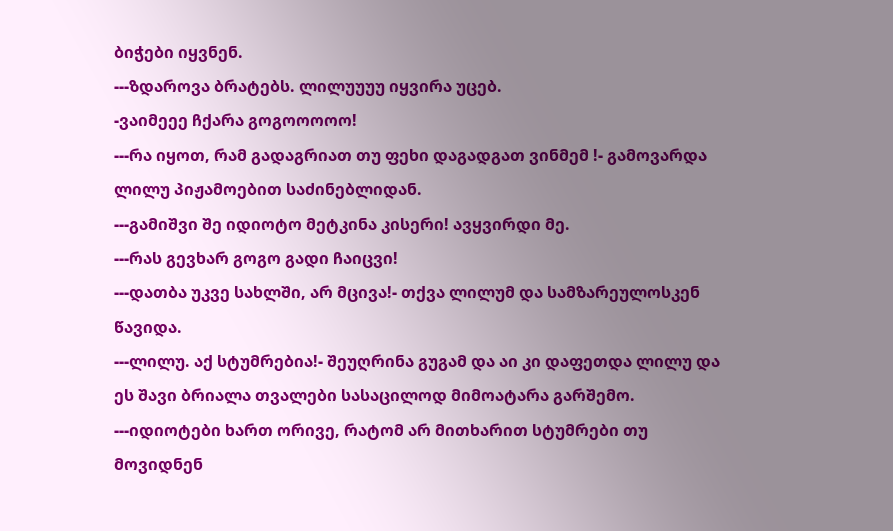ბიჭები იყვნენ.
---ზდაროვა ბრატებს. ლილუუუუ იყვირა უცებ.
-ვაიმეეე ჩქარა გოგოოოოო!
---რა იყოთ, რამ გადაგრიათ თუ ფეხი დაგადგათ ვინმემ !- გამოვარდა ლილუ პიჟამოებით საძინებლიდან.
---გამიშვი შე იდიოტო მეტკინა კისერი! ავყვირდი მე.
---რას გევხარ გოგო გადი ჩაიცვი!
---დათბა უკვე სახლში, არ მცივა!- თქვა ლილუმ და სამზარეულოსკენ წავიდა.
---ლილუ. აქ სტუმრებია!- შეუღრინა გუგამ და აი კი დაფეთდა ლილუ და ეს შავი ბრიალა თვალები სასაცილოდ მიმოატარა გარშემო.
---იდიოტები ხართ ორივე, რატომ არ მითხარით სტუმრები თუ მოვიდნენ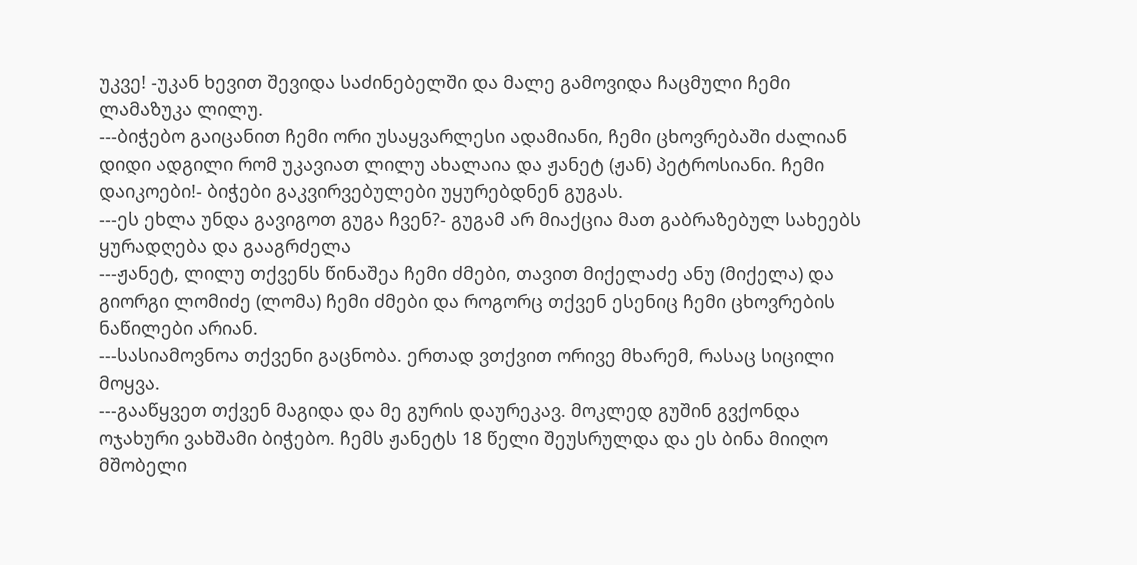უკვე! -უკან ხევით შევიდა საძინებელში და მალე გამოვიდა ჩაცმული ჩემი ლამაზუკა ლილუ.
---ბიჭებო გაიცანით ჩემი ორი უსაყვარლესი ადამიანი, ჩემი ცხოვრებაში ძალიან დიდი ადგილი რომ უკავიათ ლილუ ახალაია და ჟანეტ (ჟან) პეტროსიანი. ჩემი დაიკოები!- ბიჭები გაკვირვებულები უყურებდნენ გუგას.
---ეს ეხლა უნდა გავიგოთ გუგა ჩვენ?- გუგამ არ მიაქცია მათ გაბრაზებულ სახეებს ყურადღება და გააგრძელა
---ჟანეტ, ლილუ თქვენს წინაშეა ჩემი ძმები, თავით მიქელაძე ანუ (მიქელა) და გიორგი ლომიძე (ლომა) ჩემი ძმები და როგორც თქვენ ესენიც ჩემი ცხოვრების ნაწილები არიან.
---სასიამოვნოა თქვენი გაცნობა. ერთად ვთქვით ორივე მხარემ, რასაც სიცილი მოყვა.
---გააწყვეთ თქვენ მაგიდა და მე გურის დაურეკავ. მოკლედ გუშინ გვქონდა ოჯახური ვახშამი ბიჭებო. ჩემს ჟანეტს 18 წელი შეუსრულდა და ეს ბინა მიიღო მშობელი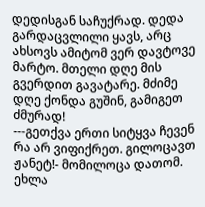დედისგან საჩუქრად. დედა გარდაცვლილი ყავს, არც ახსოვს ამიტომ ვერ დავტოვე მარტო. მთელი დღე მის გვერდით გავატარე. მძიმე დღე ქონდა გუშინ, გამიგეთ ძმურად!
---გეთქვა ერთი სიტყვა ჩევენ რა არ ვიფიქრეთ. გილოცავთ ჟანეტ!- მომილოცა დათომ. ეხლა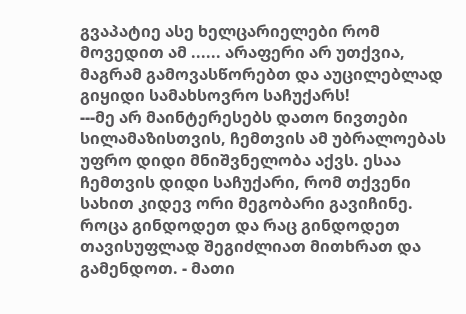გვაპატიე ასე ხელცარიელები რომ მოვედით ამ ...... არაფერი არ უთქვია, მაგრამ გამოვასწორებთ და აუცილებლად გიყიდი სამახსოვრო საჩუქარს!
---მე არ მაინტერესებს დათო ნივთები სილამაზისთვის, ჩემთვის ამ უბრალოებას უფრო დიდი მნიშვნელობა აქვს. ესაა ჩემთვის დიდი საჩუქარი, რომ თქვენი სახით კიდევ ორი მეგობარი გავიჩინე. როცა გინდოდეთ და რაც გინდოდეთ თავისუფლად შეგიძლიათ მითხრათ და გამენდოთ. - მათი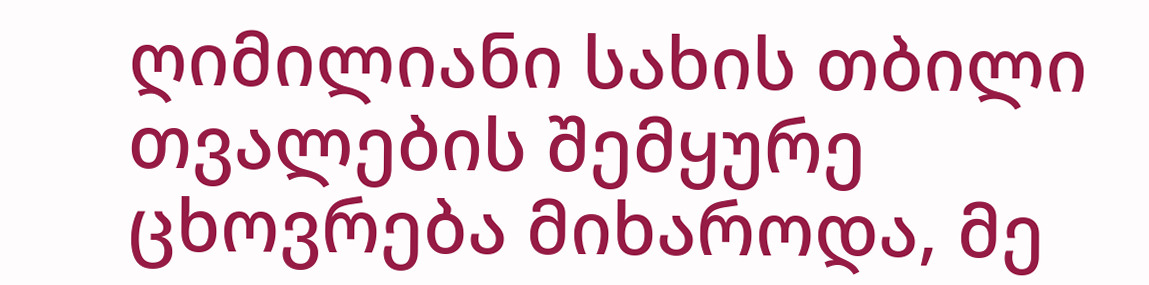ღიმილიანი სახის თბილი თვალების შემყურე ცხოვრება მიხაროდა, მე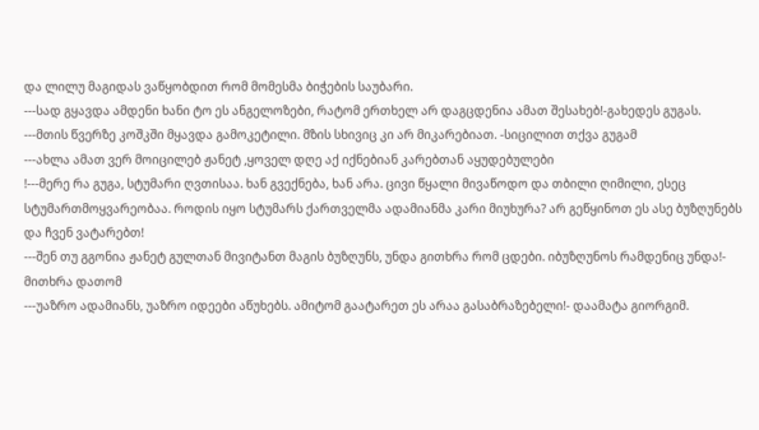და ლილუ მაგიდას ვაწყობდით რომ მომესმა ბიჭების საუბარი.
---სად გყავდა ამდენი ხანი ტო ეს ანგელოზები, რატომ ერთხელ არ დაგცდენია ამათ შესახებ!-გახედეს გუგას.
---მთის წვერზე კოშკში მყავდა გამოკეტილი. მზის სხივიც კი არ მიკარებიათ. -სიცილით თქვა გუგამ
---ახლა ამათ ვერ მოიცილებ ჟანეტ ,ყოველ დღე აქ იქნებიან კარებთან აყუდებულები
!---მერე რა გუგა, სტუმარი ღვთისაა. ხან გვექნება, ხან არა. ცივი წყალი მივაწოდო და თბილი ღიმილი, ესეც სტუმართმოყვარეობაა. როდის იყო სტუმარს ქართველმა ადამიანმა კარი მიუხურა? არ გეწყინოთ ეს ასე ბუზღუნებს და ჩვენ ვატარებთ!
---შენ თუ გგონია ჟანეტ გულთან მივიტანთ მაგის ბუზღუნს, უნდა გითხრა რომ ცდები. იბუზღუნოს რამდენიც უნდა!- მითხრა დათომ
---უაზრო ადამიანს, უაზრო იდეები აწუხებს. ამიტომ გაატარეთ ეს არაა გასაბრაზებელი!- დაამატა გიორგიმ.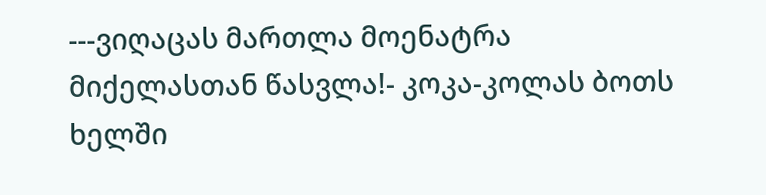---ვიღაცას მართლა მოენატრა მიქელასთან წასვლა!- კოკა-კოლას ბოთს ხელში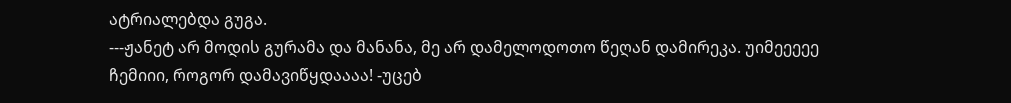ატრიალებდა გუგა.
---ჟანეტ არ მოდის გურამა და მანანა, მე არ დამელოდოთო წეღან დამირეკა. უიმეეეეე ჩემიიი, როგორ დამავიწყდაააა! -უცებ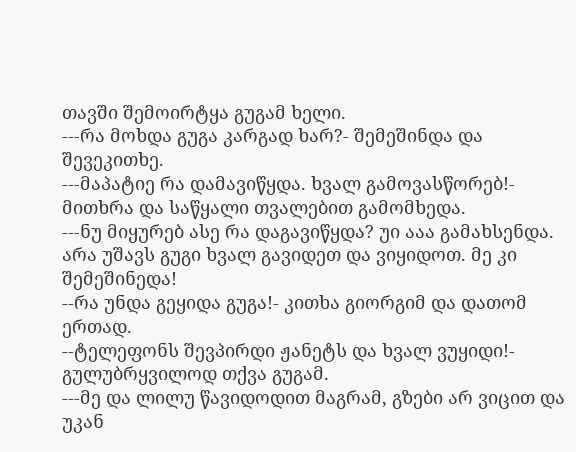თავში შემოირტყა გუგამ ხელი.
---რა მოხდა გუგა კარგად ხარ?- შემეშინდა და შევეკითხე.
---მაპატიე რა დამავიწყდა. ხვალ გამოვასწორებ!- მითხრა და საწყალი თვალებით გამომხედა.
---ნუ მიყურებ ასე რა დაგავიწყდა? უი ააა გამახსენდა. არა უშავს გუგი ხვალ გავიდეთ და ვიყიდოთ. მე კი შემეშინედა!
--რა უნდა გეყიდა გუგა!- კითხა გიორგიმ და დათომ ერთად.
--ტელეფონს შევპირდი ჟანეტს და ხვალ ვუყიდი!- გულუბრყვილოდ თქვა გუგამ.
---მე და ლილუ წავიდოდით მაგრამ, გზები არ ვიცით და უკან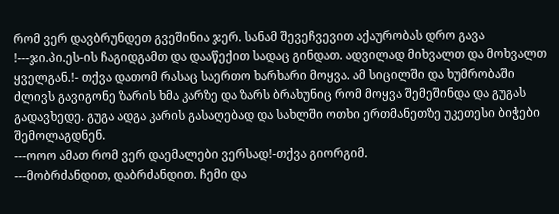რომ ვერ დავბრუნდეთ გვეშინია ჯერ. სანამ შევეჩვევით აქაურობას დრო გავა
!---ჯი.პი.ეს-ის ჩაგიდგამთ და დააწექით სადაც გინდათ. ადვილად მიხვალთ და მოხვალთ ყველგან.!- თქვა დათომ რასაც საერთო ხარხარი მოყვა. ამ სიცილში და ხუმრობაში ძლივს გავიგონე ზარის ხმა კარზე და ზარს ბრახუნიც რომ მოყვა შემეშინდა და გუგას გადავხედე. გუგა ადგა კარის გასაღებად და სახლში ოთხი ერთმანეთზე უკეთესი ბიჭები შემოლაგდნენ.
---ოოო ამათ რომ ვერ დაემალები ვერსად!-თქვა გიორგიმ.
---მობრძანდით, დაბრძანდით. ჩემი და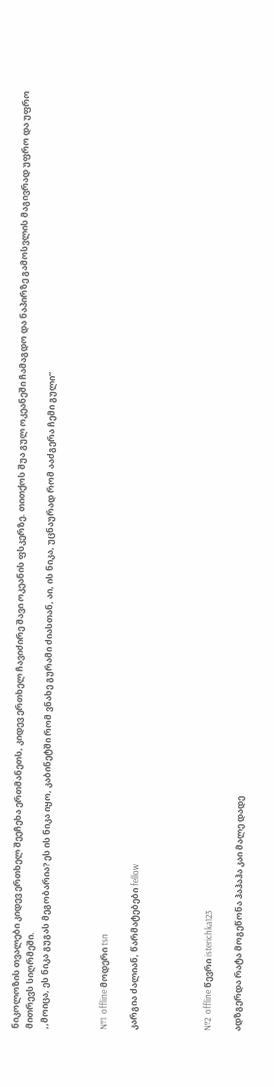ნიკოლოზის თვალები კიდევ ერთხელ შეეჩეხა ერთმანეთს, კიდევ ერთხელ ჩავიძირე შავი ოკეანის ფსკერზე. თითქოს შუა გულ ოკეანეში ჩამაგდო და ნაპირზე გამოსვლის მაგივრად უფრო და უფრო მითრევს სიღრმეში.
,,მოიცა, ეს ნიკა გუგას მეგობარია? ეს ის ნიკა იყო, კაბინეტში რომ ვნახე გურამი ძიასთან, აი, ის ნიკა, უცნაურად რომ ააძგერა ჩემი გული“



№1  offline მოდერი tsn

კარგია ძალიან, წარმატებები fellow




№2  offline წევრი isterichka123

ადზგერდა რატა მოგეწონა ჰაჰაჰა კაი მალე დადე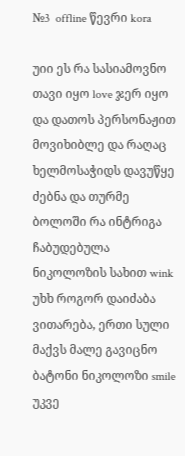№3  offline წევრი kora

უიი ეს რა სასიამოვნო თავი იყო love ჯერ იყო და დათოს პერსონაჟით მოვიხიბლე და რაღაც ხელმოსაჭიდს დავუწყე ძებნა და თურმე ბოლოში რა ინტრიგა ჩაბუდებულა ნიკოლოზის სახით wink უხხ როგორ დაიძაბა ვითარება, ერთი სული მაქვს მალე გავიცნო ბატონი ნიკოლოზი smile უკვე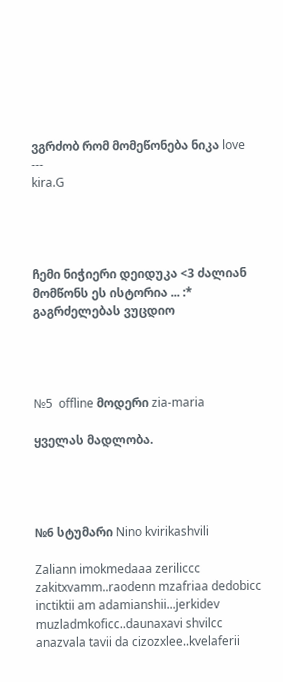ვგრძობ რომ მომეწონება ნიკა love
---
kira.G




ჩემი ნიჭიერი დეიდუკა <3 ძალიან მომწონს ეს ისტორია ... :* გაგრძელებას ვუცდიო




№5  offline მოდერი zia-maria

ყველას მადლობა.




№6 სტუმარი Nino kvirikashvili

Zaliann imokmedaaa zeriliccc zakitxvamm..raodenn mzafriaa dedobicc inctiktii am adamianshii...jerkidev muzladmkoficc..daunaxavi shvilcc anazvala tavii da cizozxlee..kvelaferii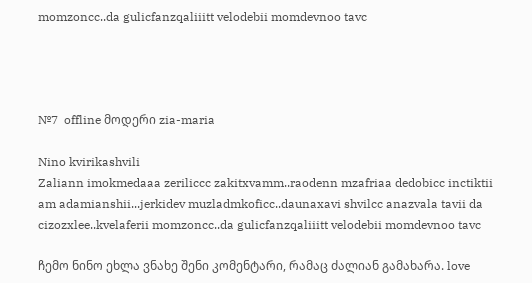momzoncc..da gulicfanzqaliiitt velodebii momdevnoo tavc




№7  offline მოდერი zia-maria

Nino kvirikashvili
Zaliann imokmedaaa zeriliccc zakitxvamm..raodenn mzafriaa dedobicc inctiktii am adamianshii...jerkidev muzladmkoficc..daunaxavi shvilcc anazvala tavii da cizozxlee..kvelaferii momzoncc..da gulicfanzqaliiitt velodebii momdevnoo tavc

ჩემო ნინო ეხლა ვნახე შენი კომენტარი, რამაც ძალიან გამახარა. love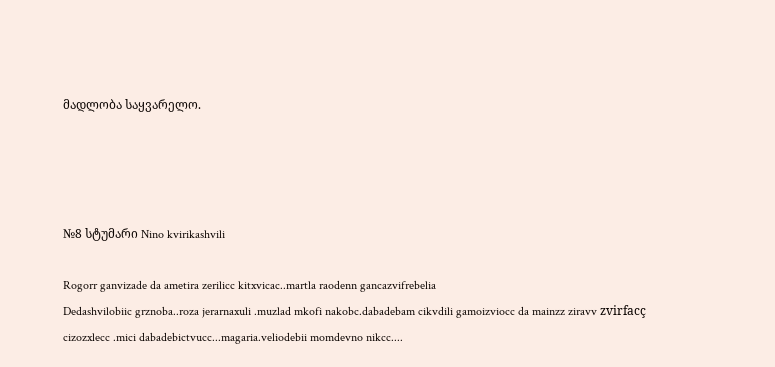მადლობა საყვარელო.




№8 სტუმარი Nino kvirikashvili

Rogorr ganvizade da ametira zerilicc kitxvicac..martla raodenn gancazvifrebelia
Dedashvilobiic grznoba..roza jerarnaxuli .muzlad mkofi nakobc.dabadebam cikvdili gamoizviocc da mainzz ziravv zvirfacç cizozxlecc .mici dabadebictvucc...magaria.veliodebii momdevno nikcc....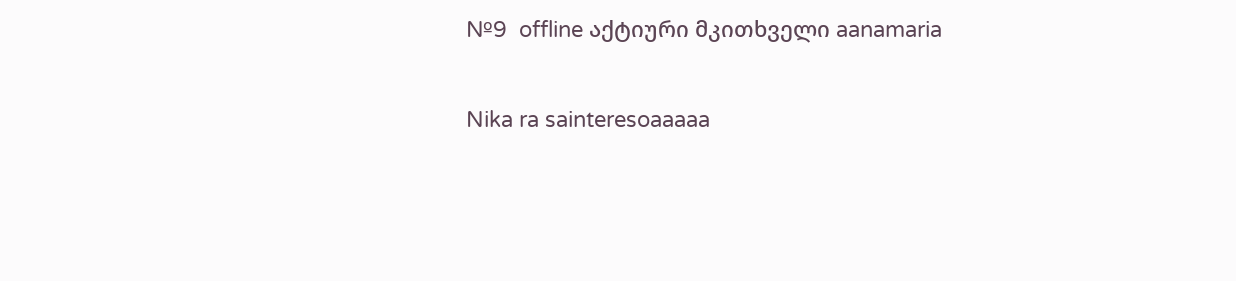№9  offline აქტიური მკითხველი aanamaria

Nika ra sainteresoaaaaa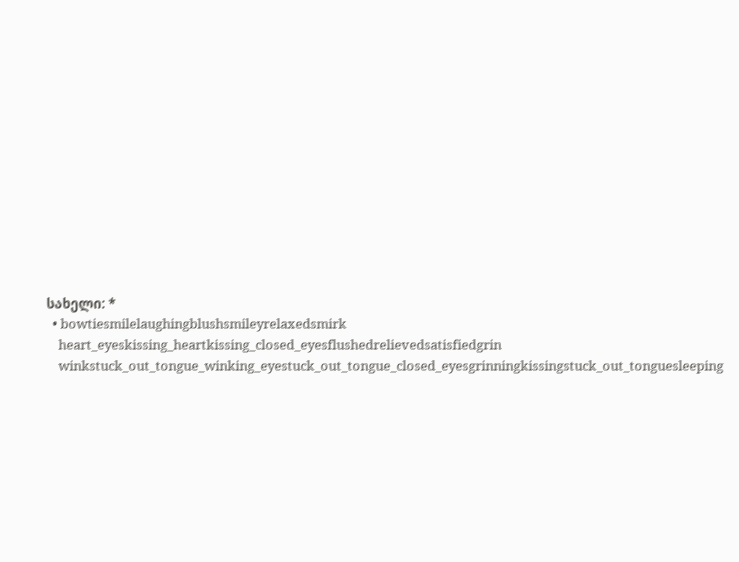სახელი: *
  • bowtiesmilelaughingblushsmileyrelaxedsmirk
    heart_eyeskissing_heartkissing_closed_eyesflushedrelievedsatisfiedgrin
    winkstuck_out_tongue_winking_eyestuck_out_tongue_closed_eyesgrinningkissingstuck_out_tonguesleeping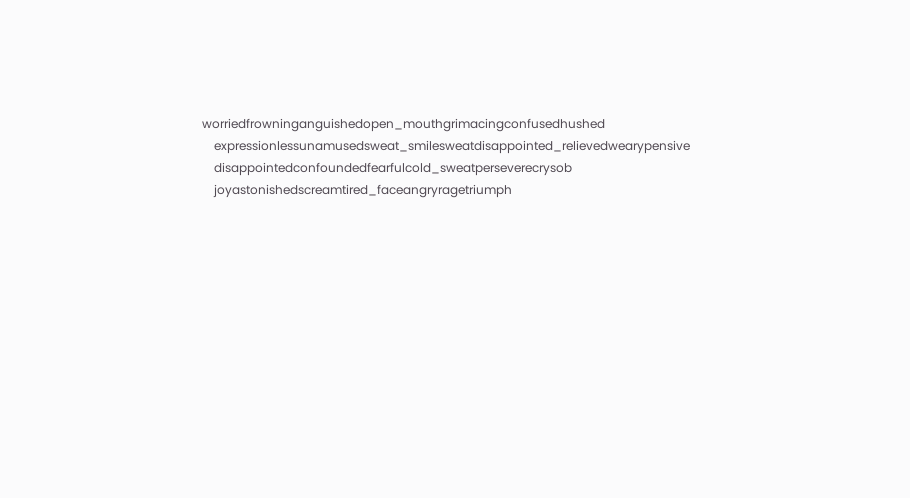worriedfrowninganguishedopen_mouthgrimacingconfusedhushed
    expressionlessunamusedsweat_smilesweatdisappointed_relievedwearypensive
    disappointedconfoundedfearfulcold_sweatperseverecrysob
    joyastonishedscreamtired_faceangryragetriumph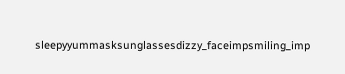sleepyyummasksunglassesdizzy_faceimpsmiling_imp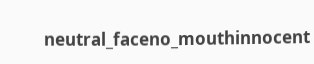neutral_faceno_mouthinnocent